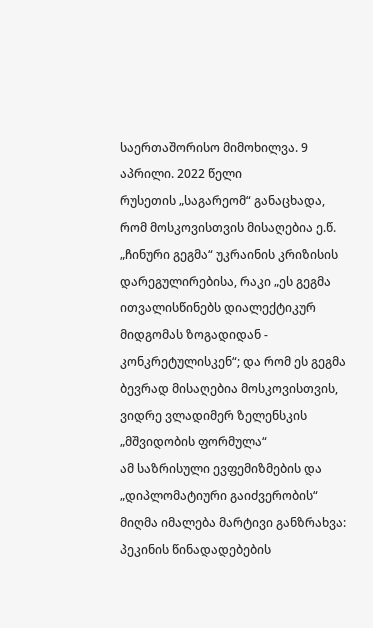საერთაშორისო მიმოხილვა. 9 აპრილი. 2022 წელი
რუსეთის „საგარეომ“ განაცხადა, რომ მოსკოვისთვის მისაღებია ე.წ. „ჩინური გეგმა“ უკრაინის კრიზისის დარეგულირებისა, რაკი „ეს გეგმა ითვალისწინებს დიალექტიკურ მიდგომას ზოგადიდან - კონკრეტულისკენ“; და რომ ეს გეგმა ბევრად მისაღებია მოსკოვისთვის, ვიდრე ვლადიმერ ზელენსკის „მშვიდობის ფორმულა“
ამ საზრისული ევფემიზმების და „დიპლომატიური გაიძვერობის“ მიღმა იმალება მარტივი განზრახვა: პეკინის წინადადებების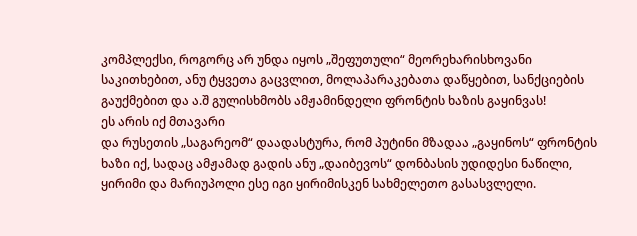კომპლექსი, როგორც არ უნდა იყოს „შეფუთული“ მეორეხარისხოვანი საკითხებით, ანუ ტყვეთა გაცვლით, მოლაპარაკებათა დაწყებით, სანქციების გაუქმებით და ა.შ გულისხმობს ამჟამინდელი ფრონტის ხაზის გაყინვას!
ეს არის იქ მთავარი
და რუსეთის „საგარეომ“ დაადასტურა, რომ პუტინი მზადაა „გაყინოს“ ფრონტის ხაზი იქ, სადაც ამჟამად გადის ანუ „დაიბევოს“ დონბასის უდიდესი ნაწილი, ყირიმი და მარიუპოლი ესე იგი ყირიმისკენ სახმელეთო გასასვლელი.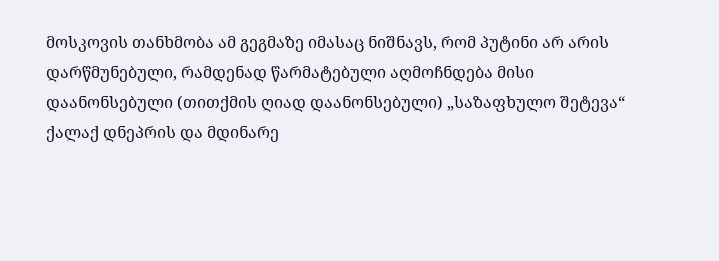მოსკოვის თანხმობა ამ გეგმაზე იმასაც ნიშნავს, რომ პუტინი არ არის დარწმუნებული, რამდენად წარმატებული აღმოჩნდება მისი დაანონსებული (თითქმის ღიად დაანონსებული) „საზაფხულო შეტევა“ ქალაქ დნეპრის და მდინარე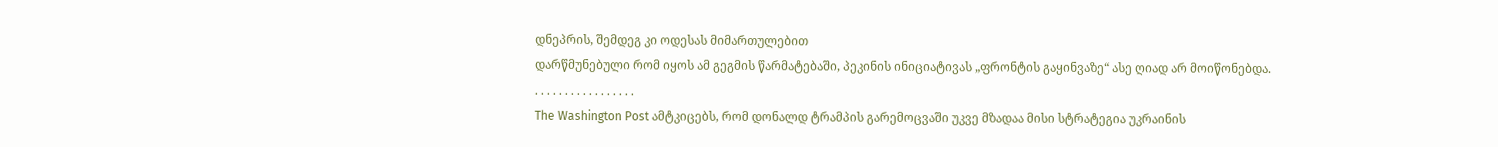დნეპრის, შემდეგ კი ოდესას მიმართულებით
დარწმუნებული რომ იყოს ამ გეგმის წარმატებაში, პეკინის ინიციატივას „ფრონტის გაყინვაზე“ ასე ღიად არ მოიწონებდა.
. . . . . . . . . . . . . . . . .
The Washington Post ამტკიცებს, რომ დონალდ ტრამპის გარემოცვაში უკვე მზადაა მისი სტრატეგია უკრაინის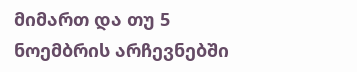მიმართ და თუ 5 ნოემბრის არჩევნებში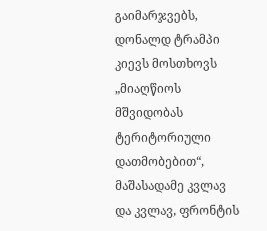გაიმარჯვებს, დონალდ ტრამპი კიევს მოსთხოვს „მიაღწიოს მშვიდობას ტერიტორიული დათმობებით“, მაშასადამე კვლავ და კვლავ, ფრონტის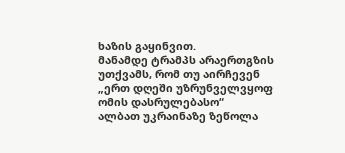ხაზის გაყინვით.
მანამდე ტრამპს არაერთგზის უთქვამს, რომ თუ აირჩევენ „ერთ დღეში უზრუნველვყოფ ომის დასრულებასო“
ალბათ უკრაინაზე ზეწოლა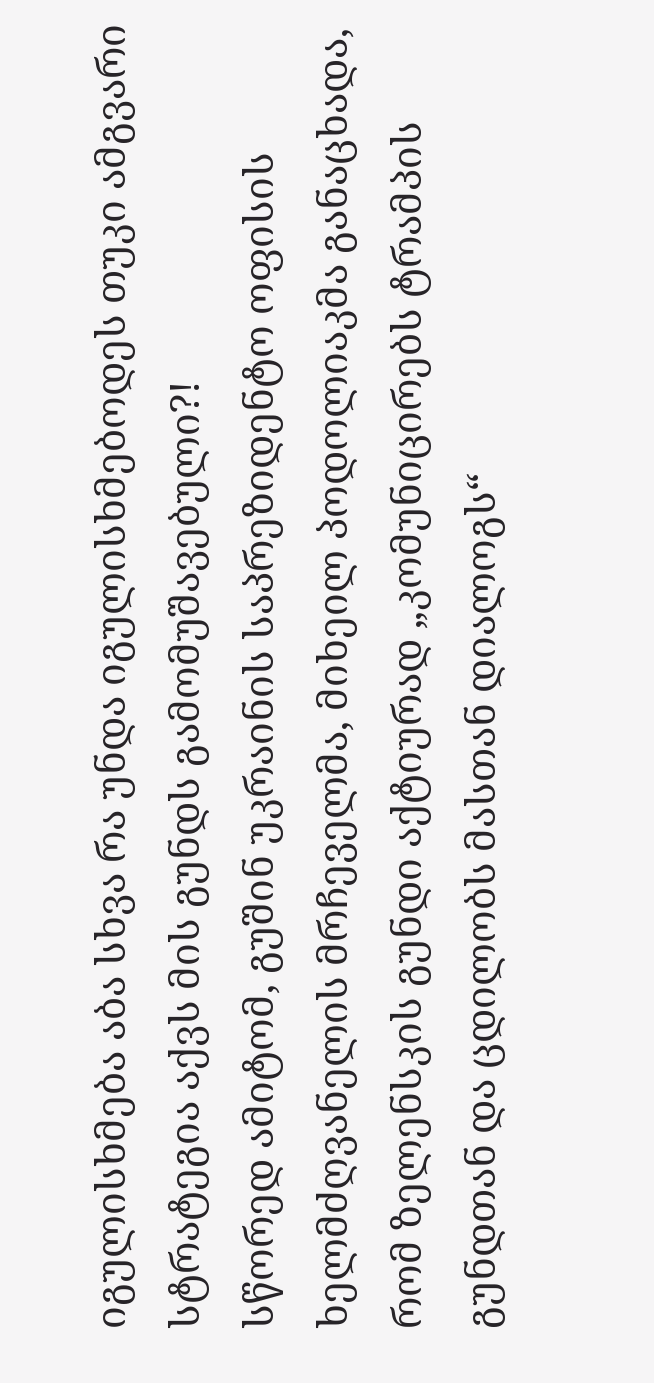იგულისხმება აბა სხვა რა უნდა იგულისხმებოდეს თუკი ამგვარი სტრატეგია აქვს მის გუნდს გამომუშავებული?!
სწორედ ამიტომ, გუშინ უკრაინის საპრეზიდენტო ოფისის ხელმძღვანელის მრჩეველმა, მიხეილ პოდოლიაკმა განაცხადა, რომ ზელენსკის გუნდი აქტიურად „კომუნიცირებს ტრამპის გუნდთან და ცდილობს მასთან დიალოგს“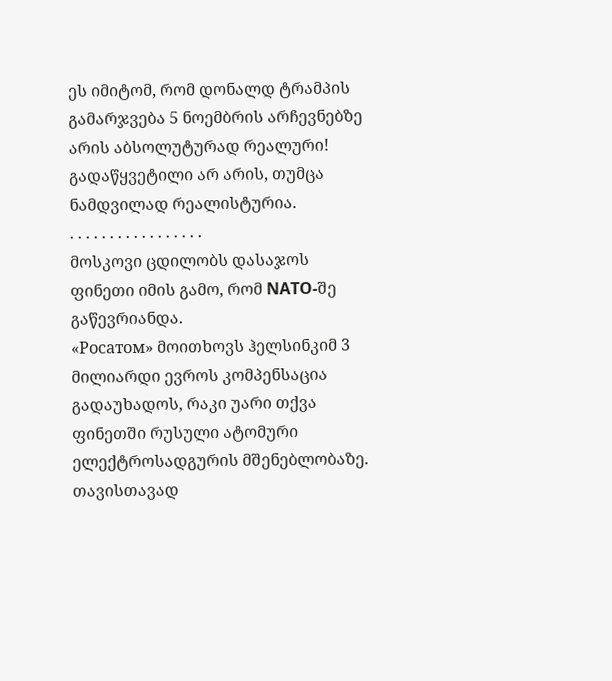ეს იმიტომ, რომ დონალდ ტრამპის გამარჯვება 5 ნოემბრის არჩევნებზე არის აბსოლუტურად რეალური!
გადაწყვეტილი არ არის, თუმცა ნამდვილად რეალისტურია.
. . . . . . . . . . . . . . . . .
მოსკოვი ცდილობს დასაჯოს ფინეთი იმის გამო, რომ NATO-შე გაწევრიანდა.
«Росатом» მოითხოვს ჰელსინკიმ 3 მილიარდი ევროს კომპენსაცია გადაუხადოს, რაკი უარი თქვა ფინეთში რუსული ატომური ელექტროსადგურის მშენებლობაზე.
თავისთავად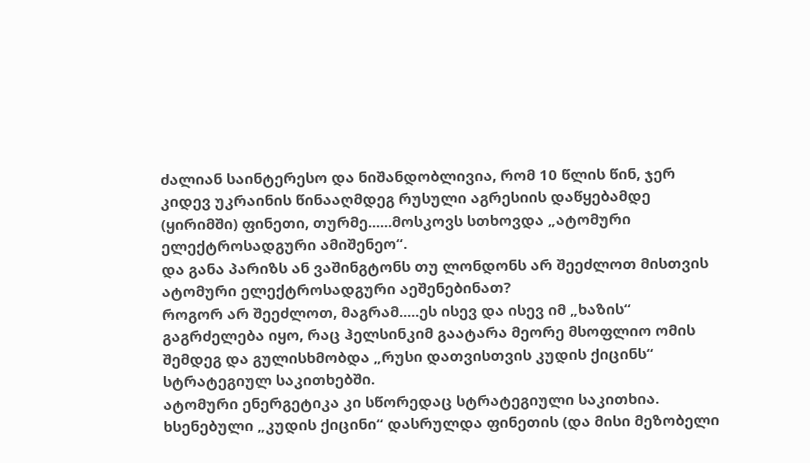ძალიან საინტერესო და ნიშანდობლივია, რომ 10 წლის წინ, ჯერ კიდევ უკრაინის წინააღმდეგ რუსული აგრესიის დაწყებამდე (ყირიმში) ფინეთი, თურმე......მოსკოვს სთხოვდა „ატომური ელექტროსადგური ამიშენეო“.
და განა პარიზს ან ვაშინგტონს თუ ლონდონს არ შეეძლოთ მისთვის ატომური ელექტროსადგური აეშენებინათ?
როგორ არ შეეძლოთ, მაგრამ.....ეს ისევ და ისევ იმ „ხაზის“ გაგრძელება იყო, რაც ჰელსინკიმ გაატარა მეორე მსოფლიო ომის შემდეგ და გულისხმობდა „რუსი დათვისთვის კუდის ქიცინს“ სტრატეგიულ საკითხებში.
ატომური ენერგეტიკა კი სწორედაც სტრატეგიული საკითხია.
ხსენებული „კუდის ქიცინი“ დასრულდა ფინეთის (და მისი მეზობელი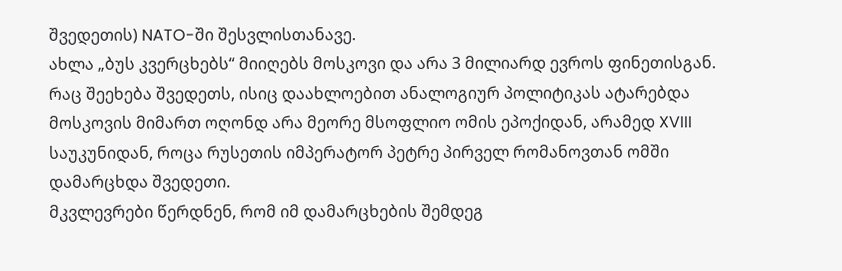შვედეთის) NATO-ში შესვლისთანავე.
ახლა „ბუს კვერცხებს“ მიიღებს მოსკოვი და არა 3 მილიარდ ევროს ფინეთისგან.
რაც შეეხება შვედეთს, ისიც დაახლოებით ანალოგიურ პოლიტიკას ატარებდა მოსკოვის მიმართ ოღონდ არა მეორე მსოფლიო ომის ეპოქიდან, არამედ XVIII საუკუნიდან, როცა რუსეთის იმპერატორ პეტრე პირველ რომანოვთან ომში დამარცხდა შვედეთი.
მკვლევრები წერდნენ, რომ იმ დამარცხების შემდეგ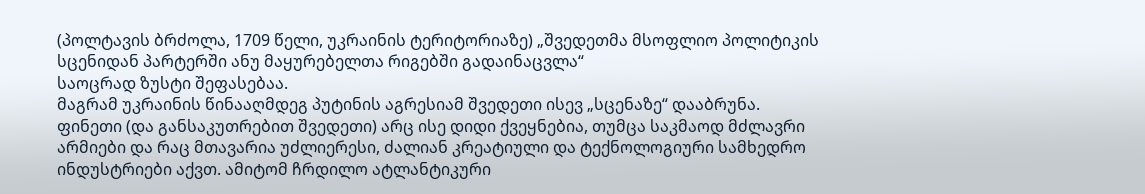(პოლტავის ბრძოლა, 1709 წელი, უკრაინის ტერიტორიაზე) „შვედეთმა მსოფლიო პოლიტიკის სცენიდან პარტერში ანუ მაყურებელთა რიგებში გადაინაცვლა“
საოცრად ზუსტი შეფასებაა.
მაგრამ უკრაინის წინააღმდეგ პუტინის აგრესიამ შვედეთი ისევ „სცენაზე“ დააბრუნა.
ფინეთი (და განსაკუთრებით შვედეთი) არც ისე დიდი ქვეყნებია, თუმცა საკმაოდ მძლავრი არმიები და რაც მთავარია უძლიერესი, ძალიან კრეატიული და ტექნოლოგიური სამხედრო ინდუსტრიები აქვთ. ამიტომ ჩრდილო ატლანტიკური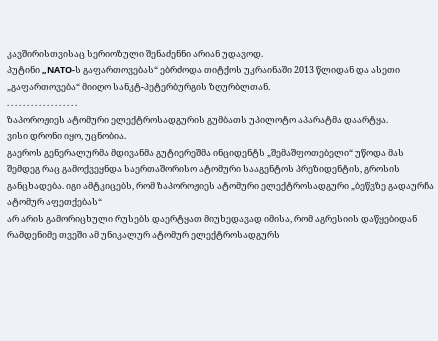კავშირისთვისაც სერიოზული შენაძენნი არიან უდავოდ.
პუტინი „NATO-ს გაფართოვებას“ ებრძოდა თიტქოს უკრაინაში 2013 წლიდან და ასეთი „გაფართოვება“ მიიღო სანკტ-პეტერბურგის ზღურბლთან.
. . . . . . . . . . . . . . . . . .
ზაპოროჟიეს ატომური ელექტროსადგურის გუმბათს უპილოტო აპარატმა დაარტყა.
ვისი დრონი იყო, უცნობია.
გაეროს გენერალურმა მდივანმა გუტიერეშმა ინციდენტს „შემაშფოთებელი“ უწოდა მას შემდეგ რაც გამოქვეყნდა საერთაშორისო ატომური სააგენტოს პრეზიდენტის, გროსის განცხადება. იგი ამტკიცებს, რომ ზაპოროჟიეს ატომური ელექტროსადგური „ბეწვზე გადაურჩა ატომურ აფეთქებას“
არ არის გამორიცხული რუსებს დაერტყათ მიუხედავად იმისა, რომ აგრესიის დაწყებიდან რამდენიმე თვეში ამ უნიკალურ ატომურ ელექტროსადგურს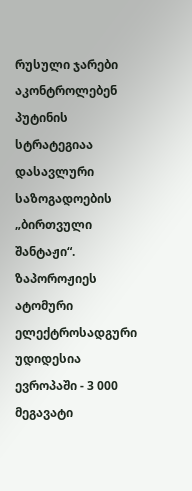რუსული ჯარები აკონტროლებენ
პუტინის სტრატეგიაა დასავლური საზოგადოების „ბირთვული შანტაჟი“.
ზაპოროჟიეს ატომური ელექტროსადგური უდიდესია ევროპაში - 3 000 მეგავატი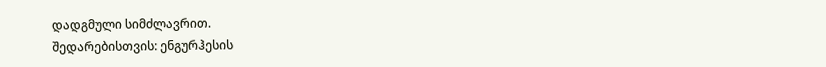დადგმული სიმძლავრით.
შედარებისთვის: ენგურჰესის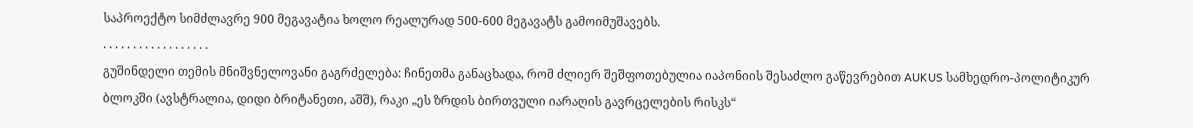საპროექტო სიმძლავრე 900 მეგავატია ხოლო რეალურად 500-600 მეგავატს გამოიმუშავებს.
. . . . . . . . . . . . . . . . . .
გუშინდელი თემის მნიშვნელოვანი გაგრძელება: ჩინეთმა განაცხადა, რომ ძლიერ შეშფოთებულია იაპონიის შესაძლო გაწევრებით AUKUS სამხედრო-პოლიტიკურ ბლოკში (ავსტრალია, დიდი ბრიტანეთი, აშშ), რაკი „ეს ზრდის ბირთვული იარაღის გავრცელების რისკს“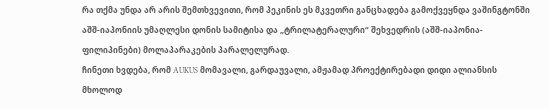რა თქმა უნდა არ არის შემთხვევითი, რომ პეკინის ეს მკვეთრი განცხადება გამოქვეყნდა ვაშინგტონში აშშ-იაპონიის უმაღლესი დონის სამიტისა და „ტრილატერალური“ შეხვედრის (აშშ-იაპონია-ფილიპინები) მოლაპარაკების პარალელურად.
ჩინეთი ხვდება, რომ AUKUS მომავალი, გარდაუვალი, ამჟამად პროექტირებადი დიდი ალიანსის მხოლოდ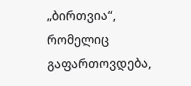„ბირთვია“, რომელიც გაფართოვდება,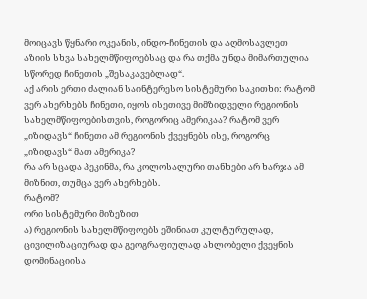მოიცავს წყნარი ოკეანის, ინდო-ჩინეთის და აღმოსავლეთ აზიის სხვა სახელმწიფოებსაც და რა თქმა უნდა მიმართულია სწორედ ჩინეთის „შესაკავებლად“.
აქ არის ერთი ძალიან საინტერესო სისტემური საკითხი: რატომ ვერ ახერხებს ჩინეთი, იყოს ისეთივე მიმზიდველი რეგიონის სახელმწიფოებისთვის, როგორიც ამერიკაა? რატომ ვერ „იზიდავს“ ჩინეთი ამ რეგიონის ქვეყნებს ისე, როგორც „იზიდავს“ მათ ამერიკა?
რა არ სცადა პეკინმა, რა კოლოსალური თანხები არ ხარჯა ამ მიზნით, თუმცა ვერ ახერხებს.
რატომ?
ორი სისტემური მიზეზით
ა) რეგიონის სახელმწიფოებს ეშინიათ კულტურულად, ცივილიზაციურად და გეოგრაფიულად ახლობელი ქვეყნის დომინაციისა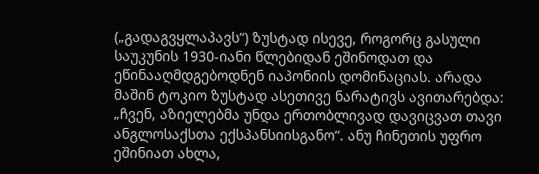(„გადაგვყლაპავს“) ზუსტად ისევე, როგორც გასული საუკუნის 1930-იანი წლებიდან ეშინოდათ და ეწინააღმდგებოდნენ იაპონიის დომინაციას. არადა მაშინ ტოკიო ზუსტად ასეთივე ნარატივს ავითარებდა: „ჩვენ, აზიელებმა უნდა ერთობლივად დავიცვათ თავი ანგლოსაქსთა ექსპანსიისგანო“. ანუ ჩინეთის უფრო ეშინიათ ახლა,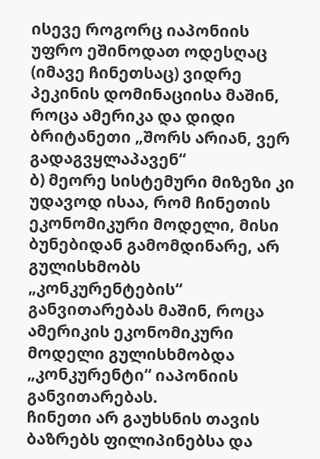ისევე როგორც იაპონიის უფრო ეშინოდათ ოდესღაც (იმავე ჩინეთსაც) ვიდრე პეკინის დომინაციისა მაშინ, როცა ამერიკა და დიდი ბრიტანეთი „შორს არიან, ვერ გადაგვყლაპავენ“
ბ) მეორე სისტემური მიზეზი კი უდავოდ ისაა, რომ ჩინეთის ეკონომიკური მოდელი, მისი ბუნებიდან გამომდინარე, არ გულისხმობს „კონკურენტების“ განვითარებას მაშინ, როცა ამერიკის ეკონომიკური მოდელი გულისხმობდა „კონკურენტი“ იაპონიის განვითარებას.
ჩინეთი არ გაუხსნის თავის ბაზრებს ფილიპინებსა და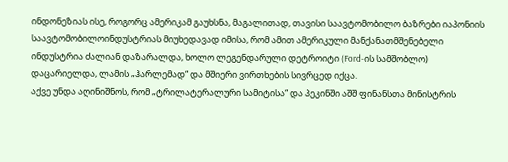ინდონეზიას ისე, როგორც ამერიკამ გაუხსნა, მაგალითად, თავისი საავტომობილო ბაზრები იაპონიის საავტომობილოინდუსტრიას მიუხედავად იმისა, რომ ამით ამერიკული მანქანათმშენებელი ინდუსტრია ძალიან დაზარალდა, ხოლო ლეგენდარული დეტროიტი (Ford-ის სამშობლო) დაცარიელდა, ლამის „ჰარლემად“ და მშიერი ვირთხების სივრცედ იქცა.
აქვე უნდა აღინიშნოს, რომ „ტრილატერალური სამიტისა“ და პეკინში აშშ ფინანსთა მინისტრის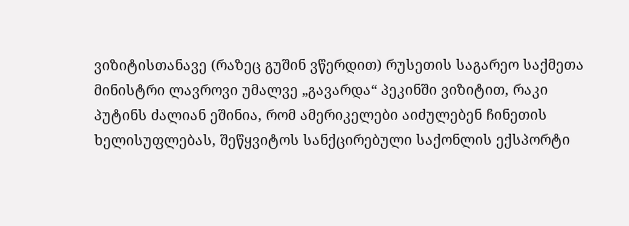ვიზიტისთანავე (რაზეც გუშინ ვწერდით) რუსეთის საგარეო საქმეთა მინისტრი ლავროვი უმალვე „გავარდა“ პეკინში ვიზიტით, რაკი პუტინს ძალიან ეშინია, რომ ამერიკელები აიძულებენ ჩინეთის ხელისუფლებას, შეწყვიტოს სანქცირებული საქონლის ექსპორტი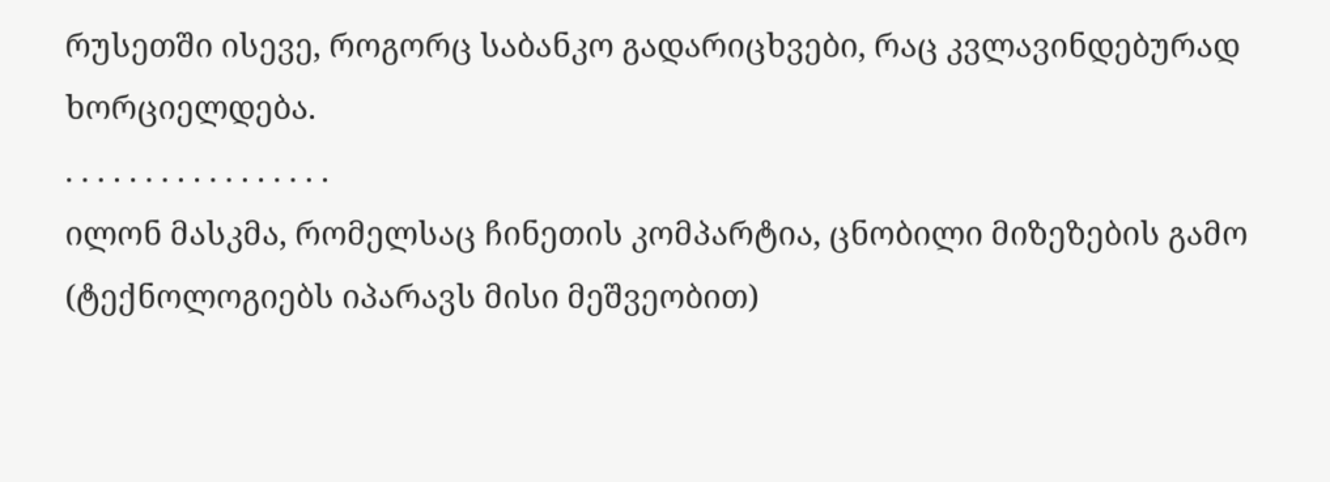რუსეთში ისევე, როგორც საბანკო გადარიცხვები, რაც კვლავინდებურად ხორციელდება.
. . . . . . . . . . . . . . . . .
ილონ მასკმა, რომელსაც ჩინეთის კომპარტია, ცნობილი მიზეზების გამო (ტექნოლოგიებს იპარავს მისი მეშვეობით)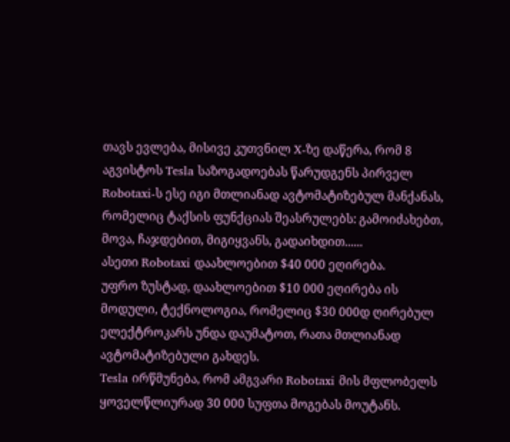თავს ევლება, მისივე კუთვნილ X-ზე დაწერა, რომ 8 აგვისტოს Tesla საზოგადოებას წარუდგენს პირველ Robotaxi-ს ესე იგი მთლიანად ავტომატიზებულ მანქანას, რომელიც ტაქსის ფუნქციას შეასრულებს: გამოიძახებთ, მოვა, ჩაჯდებით, მიგიყვანს, გადაიხდით......
ასეთი Robotaxi დაახლოებით $40 000 ეღირება.
უფრო ზუსტად, დაახლოებით $10 000 ეღირება ის მოდული, ტექნოლოგია, რომელიც $30 000დ ღირებულ ელექტროკარს უნდა დაუმატოთ, რათა მთლიანად ავტომატიზებული გახდეს.
Tesla ირწმუნება, რომ ამგვარი Robotaxi მის მფლობელს ყოველწლიურად 30 000 სუფთა მოგებას მოუტანს.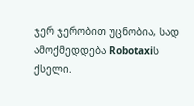ჯერ ჯერობით უცნობია, სად ამოქმედდება Robotaxiს ქსელი.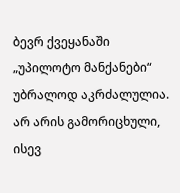ბევრ ქვეყანაში „უპილოტო მანქანები“ უბრალოდ აკრძალულია.
არ არის გამორიცხული, ისევ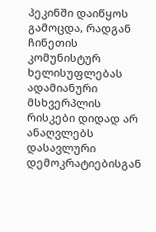პეკინში დაიწყოს გამოცდა, რადგან ჩინეთის კომუნისტურ ხელისუფლებას ადამიანური მსხვერპლის რისკები დიდად არ ანაღვლებს დასავლური დემოკრატიებისგან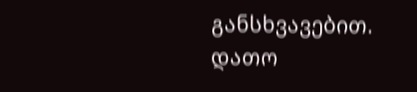განსხვავებით.
დათო